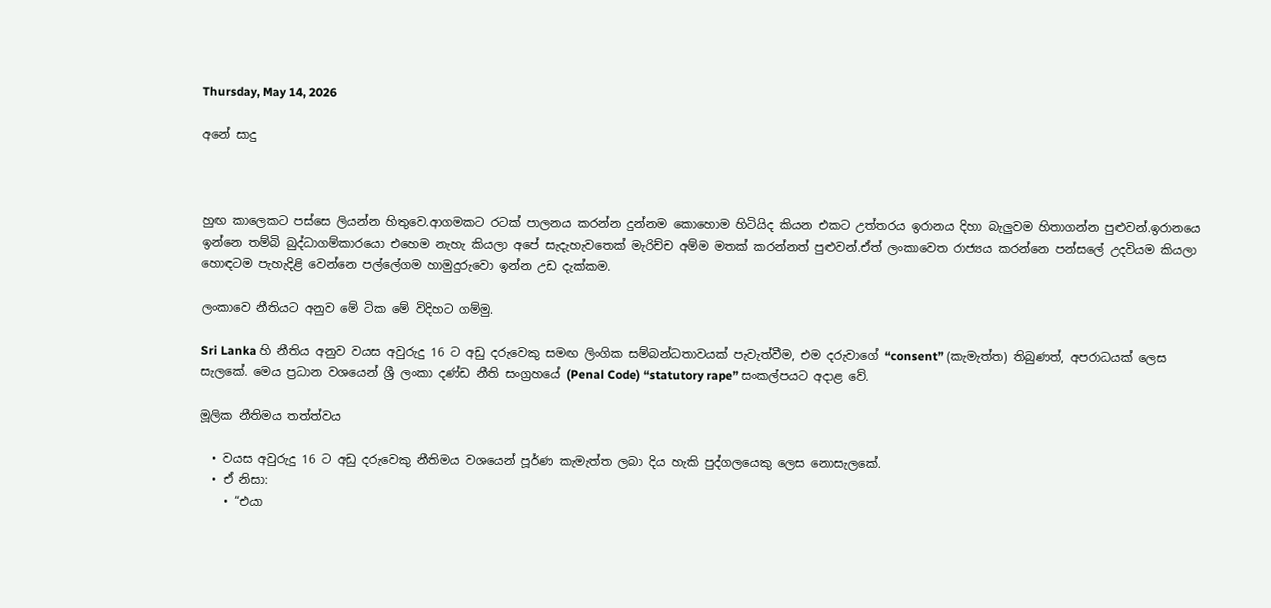Thursday, May 14, 2026

අනේ සාදු



හුඟ කාලෙකට පස්සෙ ලියන්න හිතුවෙ.ආගමකට රටක් පාලනය කරන්න දුන්නම කොහොම හිටියිද කියන එකට උත්තරය ඉරානය දිහා බැලුවම හිතාගන්න පුළුවන්.ඉරානයෙ ඉන්නෙ තම්බි බුද්ධාගම්කාරයො එහෙම නැහැ කියලා අපේ සැදැහැවතෙක් මැරිච්ච අම්ම මතක් කරන්නත් පුළුවන්.ඒත් ලංකාවෙත රාජ්‍යය කරන්නෙ පන්සලේ උදවියම කියලා හොඳටම පැහැදිළි වෙන්නෙ පල්ලේගම හාමුදුරුවො ඉන්න උඩ දැක්කම.

ලංකාවෙ නීතියට අනුව මේ ටික මේ විදිහට ගම්මු.

Sri Lanka හි නීතිය අනුව වයස අවුරුදු 16 ට අඩු දරුවෙකු සමඟ ලිංගික සම්බන්ධතාවයක් පැවැත්වීම, එම දරුවාගේ “consent” (කැමැත්ත) තිබුණත්, අපරාධයක් ලෙස සැලකේ. මෙය ප්‍රධාන වශයෙන් ශ්‍රී ලංකා දණ්ඩ නීති සංග්‍රහයේ (Penal Code) “statutory rape” සංකල්පයට අදාළ වේ.

මූලික නීතිමය තත්ත්වය

  • වයස අවුරුදු 16 ට අඩු දරුවෙකු නීතිමය වශයෙන් පූර්ණ කැමැත්ත ලබා දිය හැකි පුද්ගලයෙකු ලෙස නොසැලකේ.
  • ඒ නිසා:
    • “එයා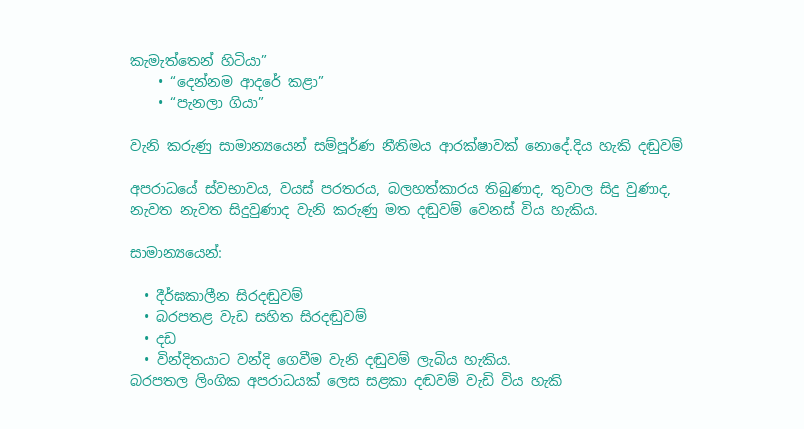කැමැත්තෙන් හිටියා”
    • “දෙන්නම ආදරේ කළා”
    • “පැනලා ගියා”

වැනි කරුණු සාමාන්‍යයෙන් සම්පූර්ණ නීතිමය ආරක්ෂාවක් නොදේ.දිය හැකි දඬුවම්

අපරාධයේ ස්වභාවය, වයස් පරතරය, බලහත්කාරය තිබුණාද, තුවාල සිදු වුණාද, නැවත නැවත සිදුවුණාද වැනි කරුණු මත දඬුවම් වෙනස් විය හැකිය.

සාමාන්‍යයෙන්:

  • දීර්ඝකාලීන සිරදඬුවම්
  • බරපතළ වැඩ සහිත සිරදඬුවම්
  • දඩ
  • වින්දිතයාට වන්දි ගෙවීම වැනි දඬුවම් ලැබිය හැකිය.
බරපතල ලිංගික අපරාධයක් ලෙස සළකා දඬවම් වැඩි විය හැකි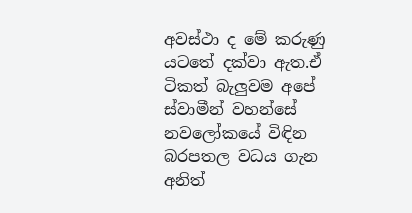අවස්ථා ද මේ කරුණු යටතේ දක්වා ඇත.ඒ ටිකත් බැලුවම අපේ ස්වාමීන් වහන්සේ නවලෝකයේ විඳින බරපතල වධය ගැන අනිත්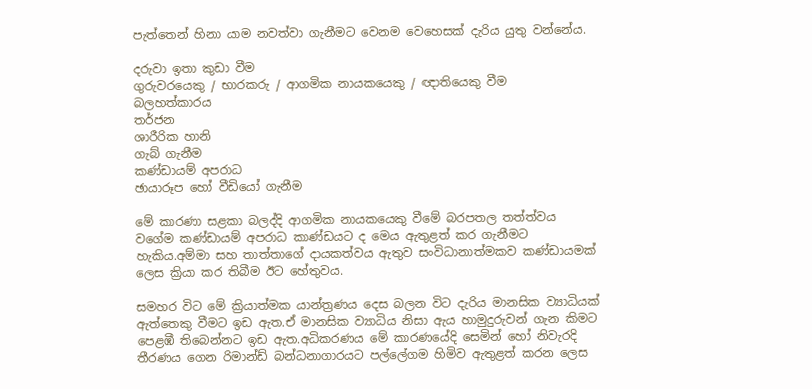පැත්තෙන් හිනා යාම නවත්වා ගැනීමට වෙනම වෙහෙසක් දැරිය යුතු වන්නේය.

දරුවා ඉතා කුඩා වීම
ගුරුවරයෙකු / භාරකරු / ආගමික නායකයෙකු / ඥාතියෙකු වීම
බලහත්කාරය
තර්ජන
ශාරීරික හානි
ගැබ් ගැනීම
කණ්ඩායම් අපරාධ
ඡායාරූප හෝ වීඩියෝ ගැනීම

මේ කාරණා සළකා බලද්දි ආගමික නායකයෙකු වීමේ බරපතල තත්ත්වය වගේම කණ්ඩායම් අපරාධ කාණ්ඩයට ද මෙය ඇතුළත් කර ගැනීමට හැකිය.අම්මා සහ තාත්තාගේ දායකත්වය ඇතුව සංවිධානාත්මකව කණ්ඩායමක් ලෙස ක්‍රියා කර තිබීම ඊට හේතුවය.

සමහර විට මේ ක්‍රියාත්මක යාන්ත්‍රණය දෙස බලන විට දැරිය මානසික ව්‍යාධියක් ඇත්තෙකු වීමට ඉඩ ඇත.ඒ මානසික ව්‍යාධිය නිසා ඇය හාමුදුරුවන් ගැන කිමට පෙළඹී තිබෙන්නට ඉඩ ඇත.අධිකරණය මේ කාරණයේදි සෙමින් හෝ නිවැරදි තීරණය ගෙන රිමාන්ඩ් බන්ධනාගාරයට පල්ලේගම හිමිව ඇතුළත් කරන ලෙස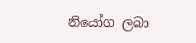නියෝග ලබා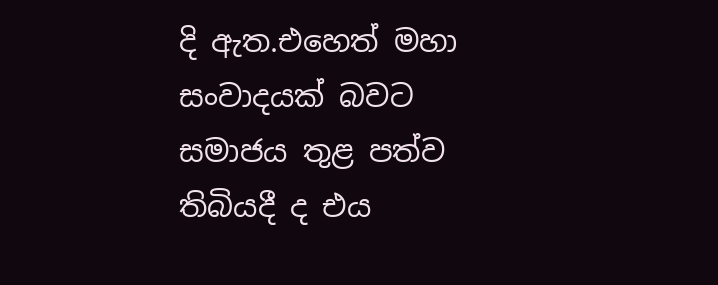දි ඇත.එහෙත් මහා සංවාදයක් බවට සමාජය තුළ පත්ව තිබියදී ද එය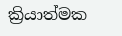ක්‍රියාත්මක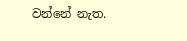වන්නේ නැත.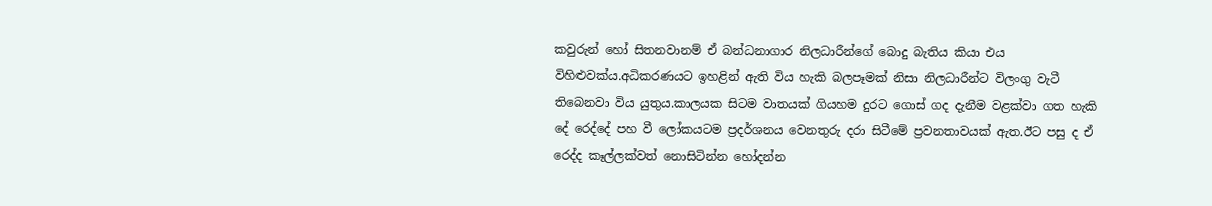කවුරුන් හෝ සිතනවානම් ඒ බන්ධනාගාර නිලධාරීන්ගේ බොදු බැතිය කියා එය විහිළුවක්ය.අධිකරණයට ඉහළින් ඇති විය හැකි බලපෑමක් නිසා නිලධාරීන්ට විලංගු වැටී තිබෙනවා විය යුතුය.කාලයක සිටම වාතයක් ගියහම දුරට ගොස් ගද දැනීම වළක්වා ගත හැකි දේ රෙද්දේ පහ වී ලෝකයටම ප්‍රදර්ශනය වෙනතුරු දරා සිටීමේ ප්‍රවනතාවයක් ඇත.ඊට පසු ද ඒ රෙද්ද කෑල්ලක්වත් නොසිටින්න හෝදන්න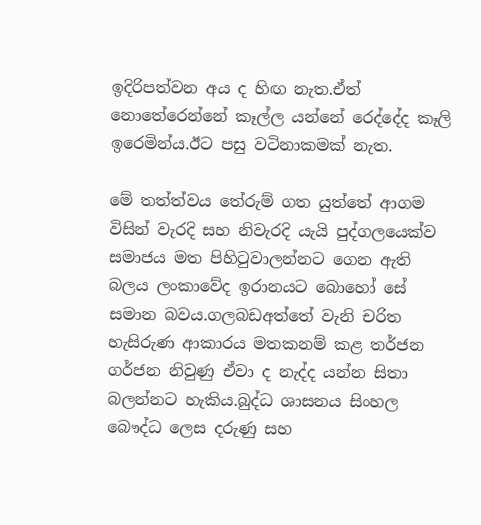ඉදිරිපත්වන අය ද හිඟ නැත.ඒත් නොතේරෙන්නේ කෑල්ල යන්නේ රෙද්දේද කෑලි ඉරෙමින්ය.ඊට පසු වටිනාකමක් නැත.

මේ තත්ත්වය තේරුම් ගත යුත්තේ ආගම විසින් වැරදි සහ නිවැරදි යැයි පුද්ගලයෙක්ව සමාජය මත පිහිටුවාලන්නට ගෙන ඇති බලය ලංකාවේද ඉරානයට බොහෝ සේ සමාන බවය.ගලබඩඅත්තේ වැනි චරිත හැසිරුණ ආකාරය මතකනම් කළ තර්ජන ගර්ජන නිවුණු ඒවා ද නැද්ද යන්න සිතා බලන්නට හැකිය.බුද්ධ ශාසනය සිංහල බෞද්ධ ලෙස දරුණු සහ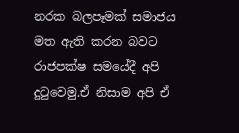නරක බලපෑමක් සමාජය මත ඇති කරන බවට රාජපක්ෂ සමයේදී අපි දුටුවෙමු.ඒ නිසාම අපි ඒ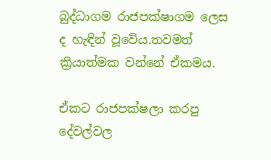බුද්ධාගම රාජපක්ෂාගම ලෙස ද හැඳින් වූවේය.තවමත් ක්‍රියාත්මක වන්නේ ඒකමය.

ඒකට රාජපක්ෂලා කරපු දේවල්වල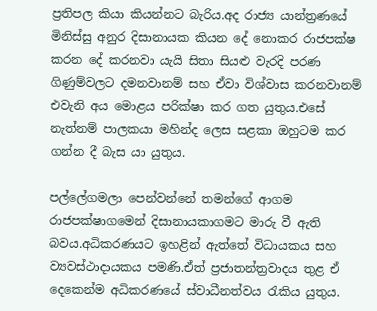ප්‍රතිපල කියා කියන්නට බැරිය.අද රාජ්‍ය යාන්ත්‍රණයේ මිනිස්සු අනුර දිසානායක කියන දේ නොකර රාජපක්ෂ කරන දේ කරනවා යැයි සිතා සියළු වැරදි පරණ ගිණුම්වලට දමනවානම් සහ ඒවා විශ්වාස කරනවානම් එවැනි අය මොළය පරික්ෂා කර ගත යුතුය.එසේ නැත්නම් පාලකයා මහින්ද ලෙස සළකා ඔහුටම කර ගන්න දී බැස යා යුතුය.

පල්ලේගමලා පෙන්වන්නේ තමන්ගේ ආගම රාජපක්ෂාගමෙන් දිසානායකාගමට මාරු වී ඇති බවය.අධිකරණයට ඉහළින් ඇත්තේ විධායකය සහ ව්‍යවස්ථාදායකය පමණි.ඒත් ප්‍රජාතන්ත්‍රවාදය තුළ ඒ දෙකෙන්ම අධිකරණයේ ස්වාධීනත්වය රැකිය යුතුය.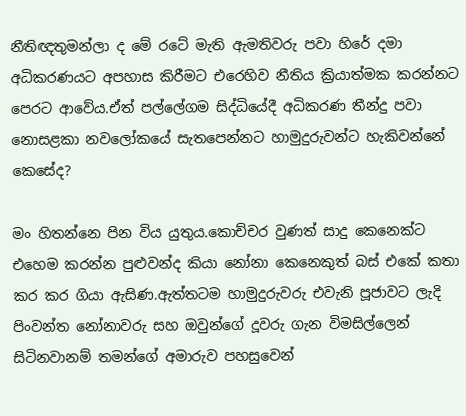නීතිඥතුමන්ලා ද මේ රටේ මැති ඇමතිවරු පවා හිරේ දමා අධිකරණයට අපහාස කිරීමට එරෙහිව නීතිය ක්‍රියාත්මක කරන්නට පෙරට ආවේය.ඒත් පල්ලේගම සිද්ධියේදී අධිකරණ තීන්දු පවා නොසළකා නවලෝකයේ සැතපෙන්නට හාමුදුරුවන්ට හැකිවන්නේ කෙසේද?

මං හිතන්නෙ පින විය යුතුය.කොච්චර වුණත් සාදු කෙනෙක්ට එහෙම කරන්න පුළුවන්ද කියා නෝනා කෙනෙකුත් බස් එකේ කතා කර කර ගියා ඇසිණ.ඇත්තටම හාමුදුරුවරු එවැනි පූජාවට ලැදි පිංවන්ත නෝනාවරු සහ ඔවුන්ගේ දූවරු ගැන විමසිල්ලෙන් සිටිනවානම් තමන්ගේ අමාරුව පහසුවෙන්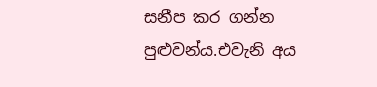සනීප කර ගන්න පුළුවන්ය.එවැනි අය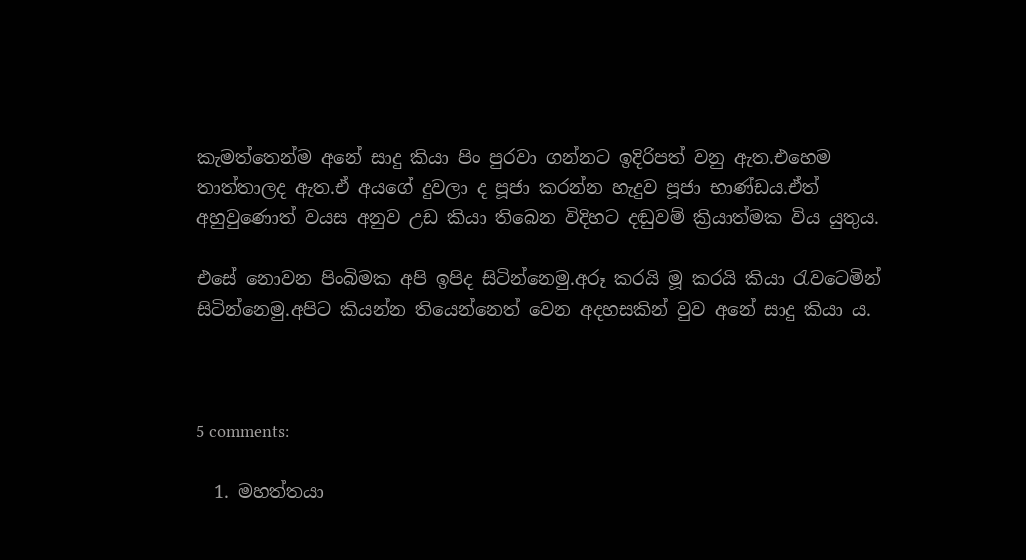කැමත්තෙන්ම අනේ සාදු කියා පිං පුරවා ගන්නට ඉදිරිපත් වනු ඇත.එහෙම තාත්තාලද ඇත.ඒ අයගේ දුවලා ද පූජා කරන්න හැදුව පූජා භාණ්ඩය.ඒත් අහුවුණොත් වයස අනුව උඩ කියා තිබෙන විදිහට දඬුවම් ක්‍රියාත්මක විය යුතුය.

එසේ නොවන පිංබිමක අපි ඉපිද සිටින්නෙමු.අරූ කරයි මූ කරයි කියා රැවටෙමින් සිටින්නෙමු.අපිට කියන්න තියෙන්නෙත් වෙන අදහසකින් වුව අනේ සාදු කියා ය.



5 comments:

  1. මහත්තයා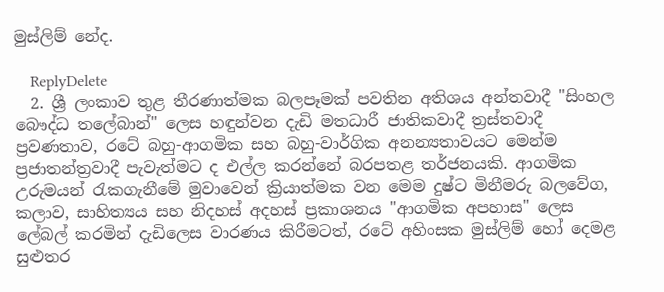මුස්ලිම් නේද.

    ReplyDelete
  2. ශ්‍රී ලංකාව තුළ තීරණාත්මක බලපෑමක් පවතින අතිශය අන්තවාදී "සිංහල බෞද්ධ තලේබාන්" ලෙස හඳුන්වන දැඩි මතධාරී ජාතිකවාදී ත්‍රස්තවාදී ප්‍රවණතාව, රටේ බහු-ආගමික සහ බහු-වාර්ගික අනන්‍යතාවයට මෙන්ම ප්‍රජාතන්ත්‍රවාදී පැවැත්මට ද එල්ල කරන්නේ බරපතළ තර්ජනයකි. ආගමික උරුමයන් රැකගැනීමේ මුවාවෙන් ක්‍රියාත්මක වන මෙම දුෂ්ට මිනීමරු බලවේග, කලාව, සාහිත්‍යය සහ නිදහස් අදහස් ප්‍රකාශනය "ආගමික අපහාස" ලෙස ලේබල් කරමින් දැඩිලෙස වාරණය කිරීමටත්, රටේ අහිංසක මුස්ලිම් හෝ දෙමළ සුළුතර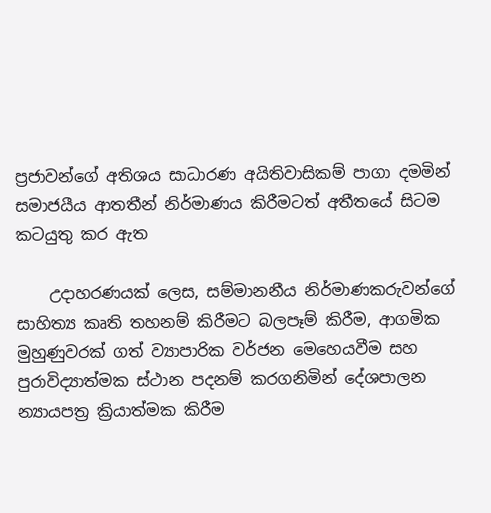ප්‍රජාවන්ගේ අතිශය සාධාරණ අයිතිවාසිකම් පාගා දමමින් සමාජයීය ආතතීන් නිර්මාණය කිරීමටත් අතීතයේ සිටම කටයුතු කර ඇත

    උදාහරණයක් ලෙස, සම්මානනීය නිර්මාණකරුවන්ගේ සාහිත්‍ය කෘති තහනම් කිරීමට බලපෑම් කිරීම, ආගමික මුහුණුවරක් ගත් ව්‍යාපාරික වර්ජන මෙහෙයවීම සහ පුරාවිද්‍යාත්මක ස්ථාන පදනම් කරගනිමින් දේශපාලන න්‍යායපත්‍ර ක්‍රියාත්මක කිරීම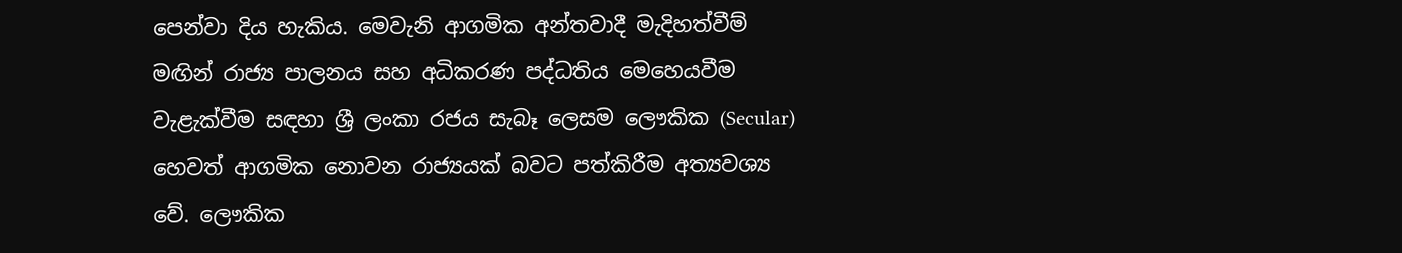පෙන්වා දිය හැකිය. මෙවැනි ආගමික අන්තවාදී මැදිහත්වීම් මඟින් රාජ්‍ය පාලනය සහ අධිකරණ පද්ධතිය මෙහෙයවීම වැළැක්වීම සඳහා ශ්‍රී ලංකා රජය සැබෑ ලෙසම ලෞකික (Secular) හෙවත් ආගමික නොවන රාජ්‍යයක් බවට පත්කිරීම අත්‍යවශ්‍ය වේ. ලෞකික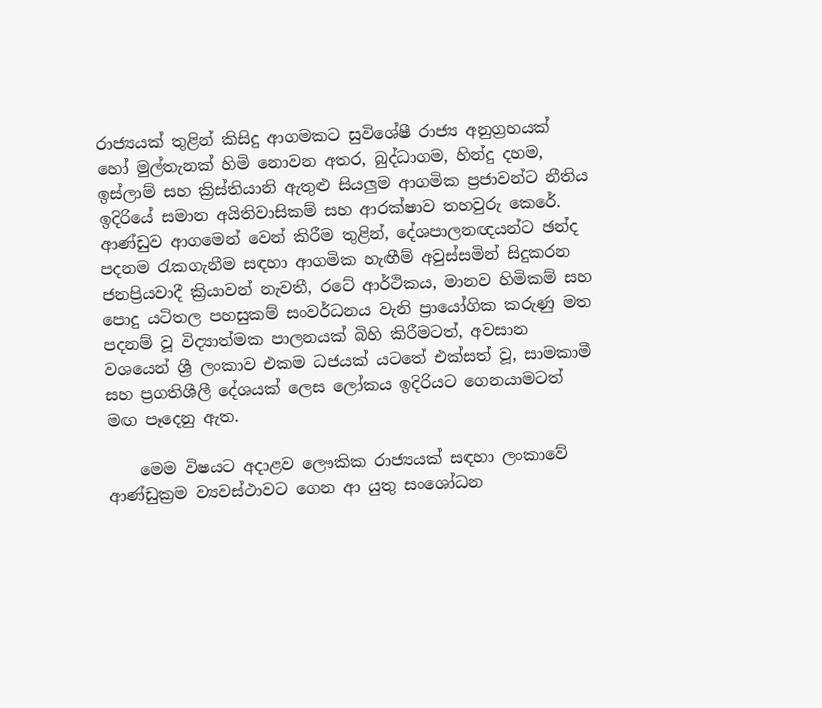රාජ්‍යයක් තුළින් කිසිදු ආගමකට සුවිශේෂී රාජ්‍ය අනුග්‍රහයක් හෝ මුල්තැනක් හිමි නොවන අතර, බුද්ධාගම, හින්දු දහම, ඉස්ලාම් සහ ක්‍රිස්තියානි ඇතුළු සියලුම ආගමික ප්‍රජාවන්ට නීතිය ඉදිරියේ සමාන අයිතිවාසිකම් සහ ආරක්ෂාව තහවුරු කෙරේ. ආණ්ඩුව ආගමෙන් වෙන් කිරීම තුළින්, දේශපාලනඥයන්ට ඡන්ද පදනම රැකගැනීම සඳහා ආගමික හැඟීම් අවුස්සමින් සිදුකරන ජනප්‍රියවාදී ක්‍රියාවන් නැවතී, රටේ ආර්ථිකය, මානව හිමිකම් සහ පොදු යටිතල පහසුකම් සංවර්ධනය වැනි ප්‍රායෝගික කරුණු මත පදනම් වූ විද්‍යාත්මක පාලනයක් බිහි කිරීමටත්, අවසාන වශයෙන් ශ්‍රී ලංකාව එකම ධජයක් යටතේ එක්සත් වූ, සාමකාමී සහ ප්‍රගතිශීලී දේශයක් ලෙස ලෝකය ඉදිරියට ගෙනයාමටත් මඟ පෑදෙනු ඇත.

    මෙම විෂයට අදාළව ලෞකික රාජ්‍යයක් සඳහා ලංකාවේ ආණ්ඩුක්‍රම ව්‍යවස්ථාවට ගෙන ආ යුතු සංශෝධන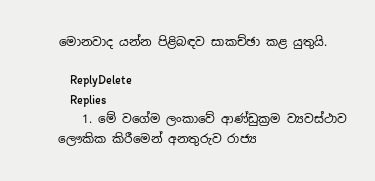මොනවාද යන්න පිළිබඳව සාකච්ඡා කළ යුතුයි.

    ReplyDelete
    Replies
    1. මේ වගේම ලංකාවේ ආණ්ඩුක්‍රම ව්‍යවස්ථාව ලෞකික කිරීමෙන් අනතුරුව රාජ්‍ය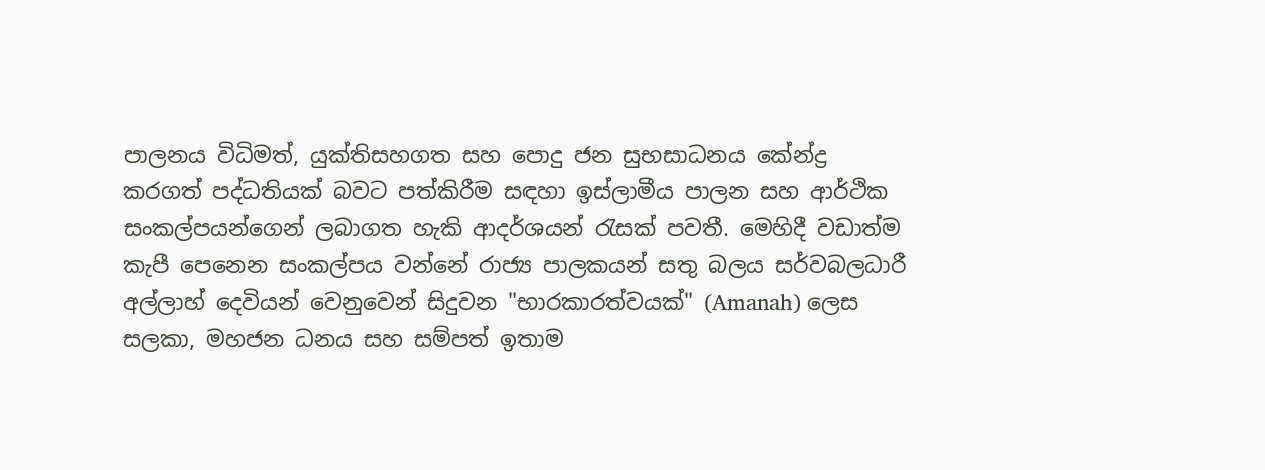පාලනය විධිමත්, යුක්තිසහගත සහ පොදු ජන සුභසාධනය කේන්ද්‍ර කරගත් පද්ධතියක් බවට පත්කිරීම සඳහා ඉස්ලාමීය පාලන සහ ආර්ථික සංකල්පයන්ගෙන් ලබාගත හැකි ආදර්ශයන් රැසක් පවතී. මෙහිදී වඩාත්ම කැපී පෙනෙන සංකල්පය වන්නේ රාජ්‍ය පාලකයන් සතු බලය සර්වබලධාරී අල්ලාහ් දෙවියන් වෙනුවෙන් සිදුවන "භාරකාරත්වයක්" (Amanah) ලෙස සලකා, මහජන ධනය සහ සම්පත් ඉතාම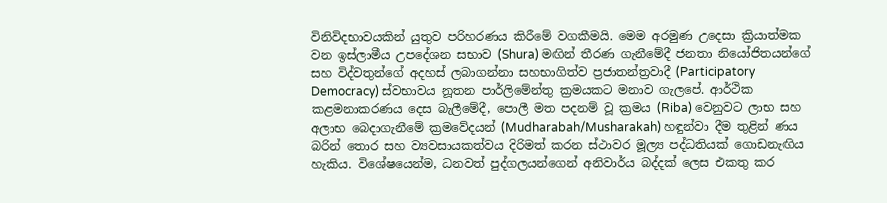විනිවිදභාවයකින් යුතුව පරිහරණය කිරීමේ වගකීමයි. මෙම අරමුණ උදෙසා ක්‍රියාත්මක වන ඉස්ලාමීය උපදේශන සභාව (Shura) මඟින් තීරණ ගැනීමේදී ජනතා නියෝජිතයන්ගේ සහ විද්වතුන්ගේ අදහස් ලබාගන්නා සහභාගිත්ව ප්‍රජාතන්ත්‍රවාදී (Participatory Democracy) ස්වභාවය නූතන පාර්ලිමේන්තු ක්‍රමයකට මනාව ගැලපේ. ආර්ථික කළමනාකරණය දෙස බැලීමේදී, පොලී මත පදනම් වූ ක්‍රමය (Riba) වෙනුවට ලාභ සහ අලාභ බෙදාගැනීමේ ක්‍රමවේදයන් (Mudharabah/Musharakah) හඳුන්වා දීම තුළින් ණය බරින් තොර සහ ව්‍යවසායකත්වය දිරිමත් කරන ස්ථාවර මූල්‍ය පද්ධතියක් ගොඩනැඟිය හැකිය. විශේෂයෙන්ම, ධනවත් පුද්ගලයන්ගෙන් අනිවාර්ය බද්දක් ලෙස එකතු කර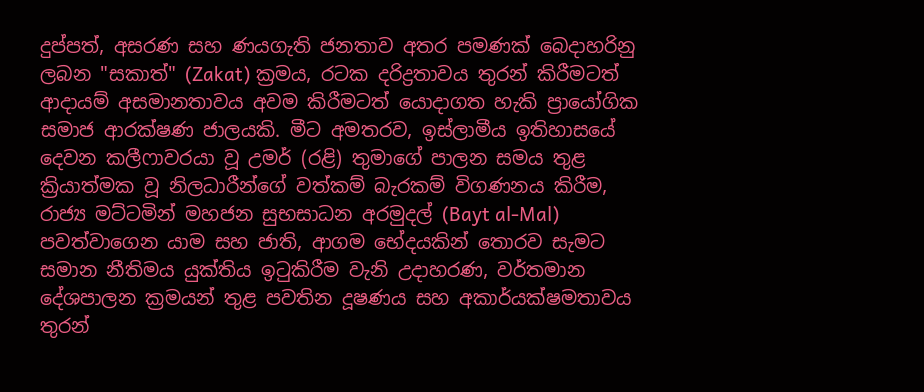දුප්පත්, අසරණ සහ ණයගැති ජනතාව අතර පමණක් බෙදාහරිනු ලබන "සකාත්" (Zakat) ක්‍රමය, රටක දරිද්‍රතාවය තුරන් කිරීමටත් ආදායම් අසමානතාවය අවම කිරීමටත් යොදාගත හැකි ප්‍රායෝගික සමාජ ආරක්ෂණ ජාලයකි. මීට අමතරව, ඉස්ලාමීය ඉතිහාසයේ දෙවන කලීෆාවරයා වූ උමර් (රළි) තුමාගේ පාලන සමය තුළ ක්‍රියාත්මක වූ නිලධාරීන්ගේ වත්කම් බැරකම් විගණනය කිරීම, රාජ්‍ය මට්ටමින් මහජන සුභසාධන අරමුදල් (Bayt al-Mal) පවත්වාගෙන යාම සහ ජාති, ආගම භේදයකින් තොරව සැමට සමාන නීතිමය යුක්තිය ඉටුකිරීම වැනි උදාහරණ, වර්තමාන දේශපාලන ක්‍රමයන් තුළ පවතින දූෂණය සහ අකාර්යක්ෂමතාවය තුරන්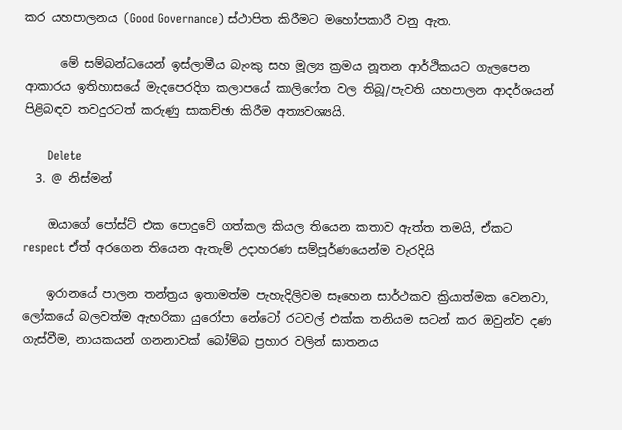කර යහපාලනය (Good Governance) ස්ථාපිත කිරීමට මහෝපකාරී වනු ඇත.

      මේ සම්බන්ධයෙන් ඉස්ලාමීය බැංකු සහ මූල්‍ය ක්‍රමය නූතන ආර්ථිකයට ගැලපෙන ආකාරය ඉතිහාසයේ මැදපෙරදිග කලාපයේ කාලිෆේත වල තිබූ/පැවති යහපාලන ආදර්ශයන් පිළිබඳව තවදුරටත් කරුණු සාකච්ඡා කිරීම අත්‍යවශ්‍යයි.

      Delete
  3. @ නිස්මන්

    ඔයාගේ පෝස්ට් එක පොදුවේ ගත්කල කියල තියෙන කතාව ඇත්ත තමයි, ඒකට respect ඒත් අරගෙන තියෙන ඇතැම් උදාහරණ සම්පූර්ණයෙන්ම වැරදියි

    ඉරානයේ පාලන තන්ත්‍රය ඉතාමත්ම පැහැදිලිවම සෑහෙන සාර්ථකව ක්‍රියාත්මක වෙනවා, ලෝකයේ බලවත්ම ඇභරිකා යුරෝපා නේටෝ රටවල් එක්ක තනියම සටන් කර ඔවුන්ව දණ ගැස්වීම, නායකයන් ගනනාවක් බෝම්බ ප්‍රහාර වලින් ඝාතනය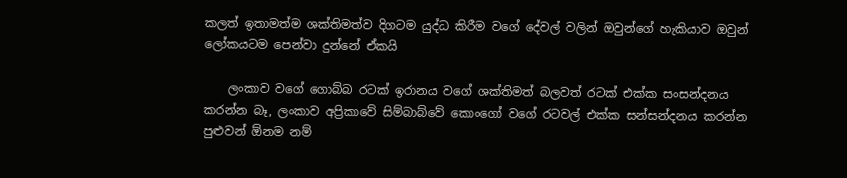කලත් ඉතාමත්ම ශක්තිමත්ව දිගටම යුද්ධ කිරීම වගේ දේවල් වලින් ඔවුන්ගේ හැකියාව ඔවුන් ලෝකයටම පෙන්වා දුන්නේ ඒකයි

    ලංකාව වගේ ගොබ්බ රටක් ඉරානය වගේ ශක්තිමත් බලවත් රටක් එක්ක සංසන්දනය කරන්න බෑ, ලංකාව අප්‍රිකාවේ සිම්බාබ්වේ කොංගෝ වගේ රටවල් එක්ක සන්සන්දනය කරන්න පුළුවන් ඕනම නම්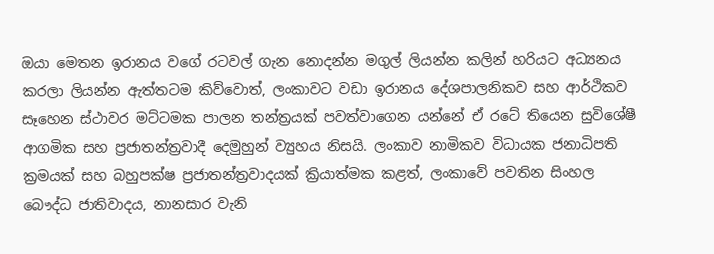ඔයා මෙතන ඉරානය වගේ රටවල් ගැන නොදන්න මගුල් ලියන්න කලින් හරියට අධ්‍යනය කරලා ලියන්න ඇත්තටම කිව්වොත්, ලංකාවට වඩා ඉරානය දේශපාලනිකව සහ ආර්ථිකව සෑහෙන ස්ථාවර මට්ටමක පාලන තන්ත්‍රයක් පවත්වාගෙන යන්නේ ඒ රටේ තියෙන සුවිශේෂී ආගමික සහ ප්‍රජාතන්ත්‍රවාදී දෙමුහුන් ව්‍යුහය නිසයි. ලංකාව නාමිකව විධායක ජනාධිපති ක්‍රමයක් සහ බහුපක්ෂ ප්‍රජාතන්ත්‍රවාදයක් ක්‍රියාත්මක කළත්, ලංකාවේ පවතින සිංහල බෞද්ධ ජාතිවාදය, නානසාර වැනි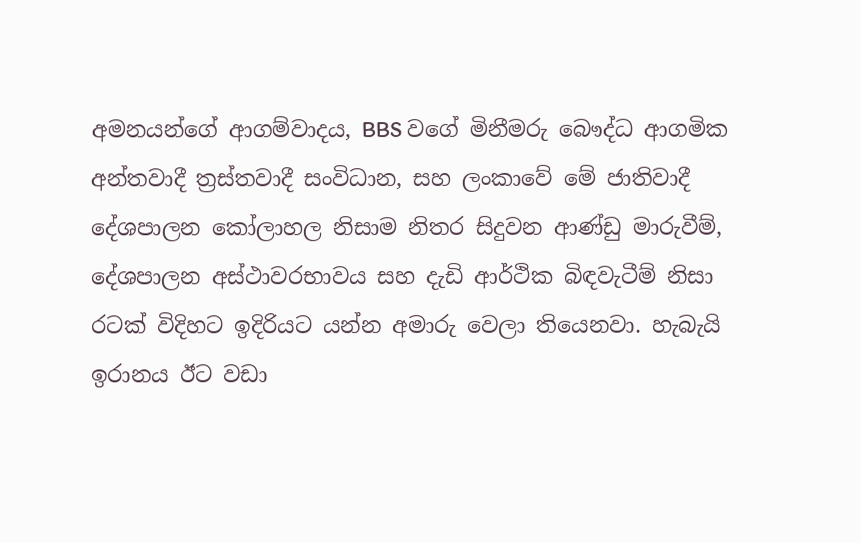අමනයන්ගේ ආගම්වාදය, BBS වගේ මිනීමරු බෞද්ධ ආගමික අන්තවාදී ත්‍රස්තවාදී සංවිධාන, සහ ලංකාවේ මේ ජාතිවාදී දේශපාලන කෝලාහල නිසාම නිතර සිදුවන ආණ්ඩු මාරුවීම්, දේශපාලන අස්ථාවරභාවය සහ දැඩි ආර්ථික බිඳවැටීම් නිසා රටක් විදිහට ඉදිරියට යන්න අමාරු වෙලා තියෙනවා. හැබැයි ඉරානය ඊට වඩා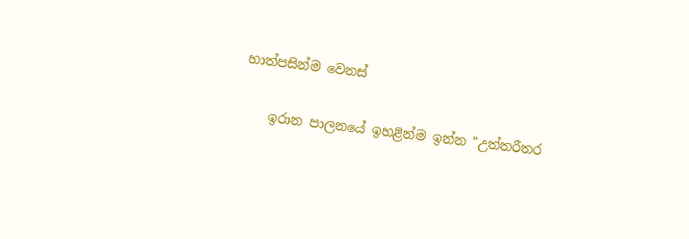හාත්පසින්ම වෙනස්

    ඉරාන පාලනයේ ඉහළින්ම ඉන්න "උත්තරීතර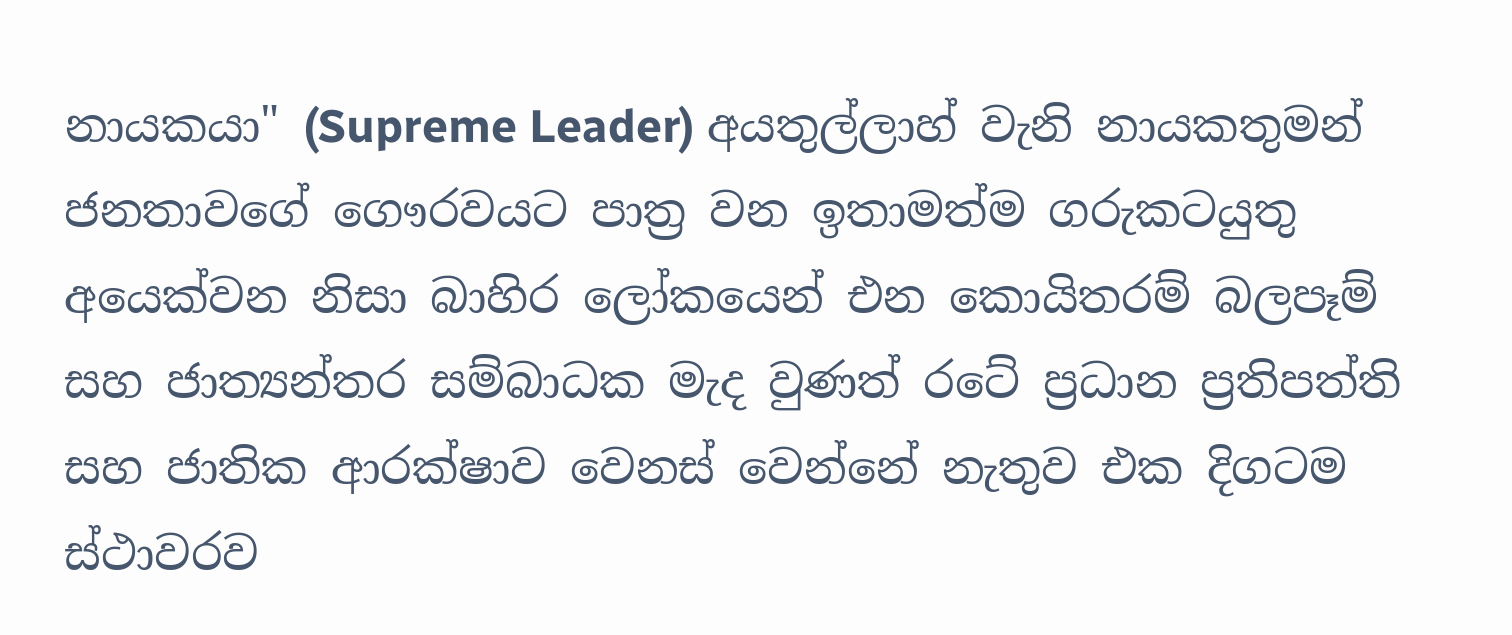නායකයා" (Supreme Leader) අයතුල්ලාහ් වැනි නායකතුමන් ජනතාවගේ ගෞරවයට පාත්‍ර වන ඉතාමත්ම ගරුකටයුතු අයෙක්වන නිසා බාහිර ලෝකයෙන් එන කොයිතරම් බලපෑම් සහ ජාත්‍යන්තර සම්බාධක මැද වුණත් රටේ ප්‍රධාන ප්‍රතිපත්ති සහ ජාතික ආරක්ෂාව වෙනස් වෙන්නේ නැතුව එක දිගටම ස්ථාවරව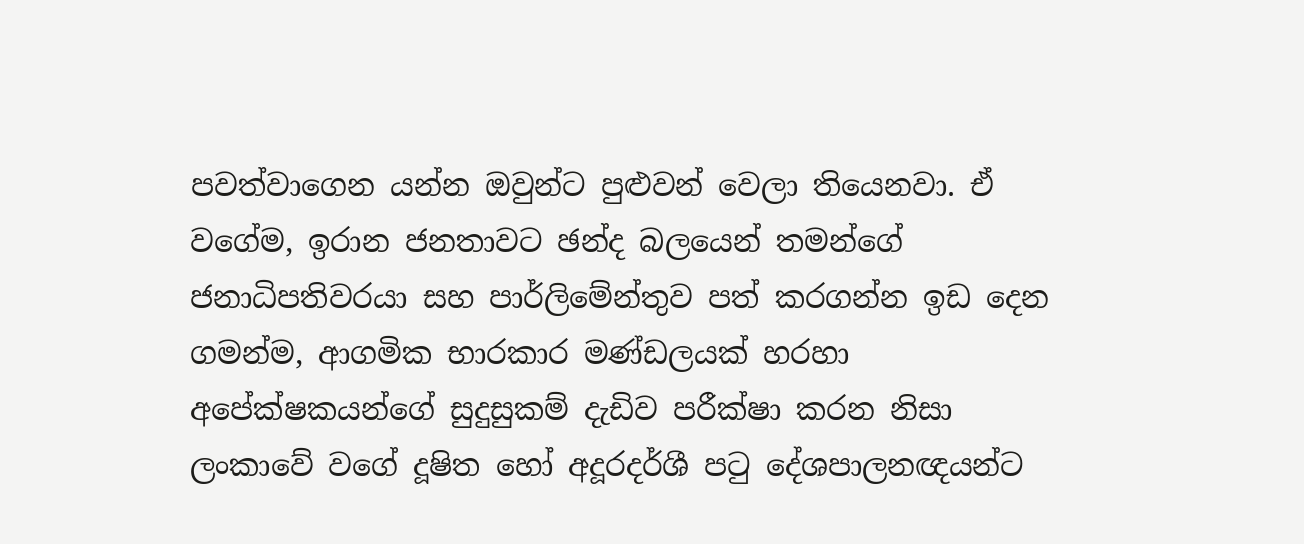පවත්වාගෙන යන්න ඔවුන්ට පුළුවන් වෙලා තියෙනවා. ඒ වගේම, ඉරාන ජනතාවට ඡන්ද බලයෙන් තමන්ගේ ජනාධිපතිවරයා සහ පාර්ලිමේන්තුව පත් කරගන්න ඉඩ දෙන ගමන්ම, ආගමික භාරකාර මණ්ඩලයක් හරහා අපේක්ෂකයන්ගේ සුදුසුකම් දැඩිව පරීක්ෂා කරන නිසා ලංකාවේ වගේ දූෂිත හෝ අදූරදර්ශී පටු දේශපාලනඥයන්ට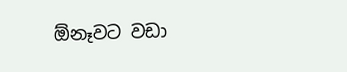ඕනෑවට වඩා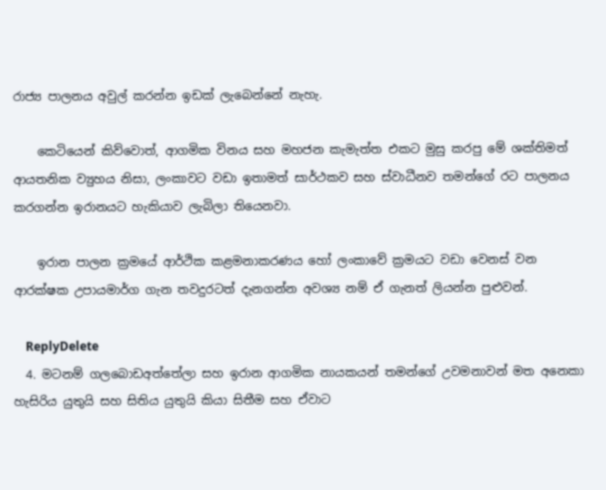රාජ්‍ය පාලනය අවුල් කරන්න ඉඩක් ලැබෙන්නේ නැහැ.

    කෙටියෙන් කිව්වොත්, ආගමික විනය සහ මහජන කැමැත්ත එකට මුසු කරපු මේ ශක්තිමත් ආයතනික ව්‍යුහය නිසා, ලංකාවට වඩා ඉතාමත් සාර්ථකව සහ ස්වාධීනව තමන්ගේ රට පාලනය කරගන්න ඉරානයට හැකියාව ලැබිලා තියෙනවා.

    ඉරාන පාලන ක්‍රමයේ ආර්ථික කළමනාකරණය හෝ ලංකාවේ ක්‍රමයට වඩා වෙනස් වන ආරක්ෂක උපායමාර්ග ගැන තවදුරටත් දැනගන්න අවශ්‍ය නම් ඒ ගැනත් ලියන්න පුළුවන්.

    ReplyDelete
  4. මටනම් ගලබොඩඅත්තේලා සහ ඉරාන ආගමික නායකයන් තමන්ගේ උවමනාවන් මත අනෙකා හැසිරිය යුතුයි සහ සිතිය යුතුයි කියා සිතීම සහ ඒවාට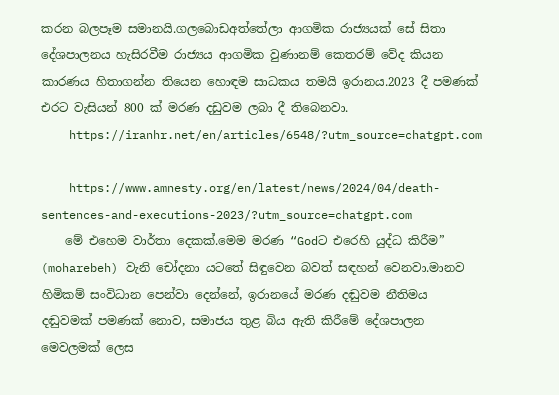කරන බලපෑම සමානයි.ගලබොඩඅත්තේලා ආගමික රාජ්‍යයක් සේ සිතා දේශපාලනය හැසිරවීම රාජ්‍යය ආගමික වුණානම් කෙතරම් වේද කියන කාරණය හිතාගන්න තියෙන හොඳම සාධකය තමයි ඉරානය.2023 දී පමණක් එරට වැසියන් 800 ක් මරණ දඩුවම ලබා දී තිබෙනවා.
    https://iranhr.net/en/articles/6548/?utm_source=chatgpt.com

    https://www.amnesty.org/en/latest/news/2024/04/death-sentences-and-executions-2023/?utm_source=chatgpt.com
    මේ එහෙම වාර්තා දෙකක්.මෙම මරණ “Godට එරෙහි යුද්ධ කිරීම” (moharebeh) වැනි චෝදනා යටතේ සිඳුවෙන බවත් සඳහන් වෙනවා.මානව හිමිකම් සංවිධාන පෙන්වා දෙන්නේ, ඉරානයේ මරණ දඬුවම නීතිමය දඬුවමක් පමණක් නොව, සමාජය තුළ බිය ඇති කිරීමේ දේශපාලන මෙවලමක් ලෙස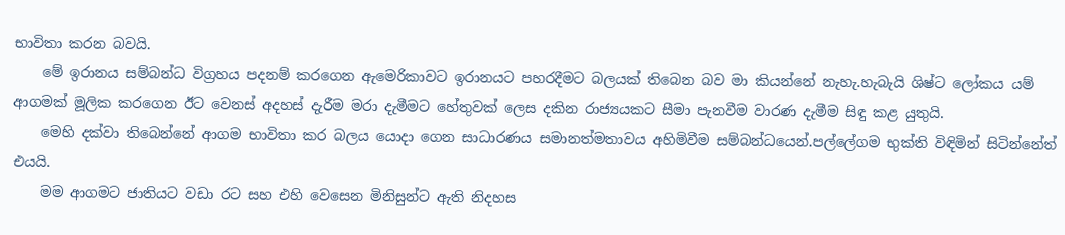භාවිතා කරන බවයි.
    මේ ඉරානය සම්බන්ධ විග්‍රහය පදනම් කරගෙන ඇමෙරිකාවට ඉරානයට පහරදීමට බලයක් තිබෙන බව මා කියන්නේ නැහැ.හැබැයි ශිෂ්ට ලෝකය යම් ආගමක් මූලික කරගෙන ඊට වෙනස් අදහස් දැරීම මරා දැමීමට හේතුවක් ලෙස දකින රාජ්‍යයකට සීමා පැනවීම වාරණ දැමීම සිඳු කළ යුතුයි.
    මෙහි දක්වා තිබෙන්නේ ආගම භාවිතා කර බලය යොදා ගෙන සාධාරණය සමානත්මතාවය අහිමිවීම සම්බන්ධයෙන්.පල්ලේගම භුක්ති විඳිමින් සිටින්නේත් එයයි.
    මම ආගමට ජාතියට වඩා රට සහ එහි වෙසෙන මිනිසුන්ට ඇති නිදහස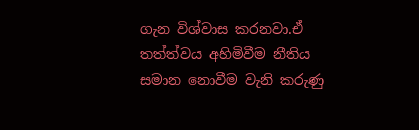ගැන විශ්වාස කරනවා.ඒ තත්ත්වය අහිමිවීම නීතිය සමාන නොවීම වැනි කරුණු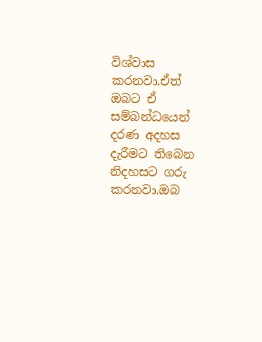විශ්වාස කරනවා.ඒත් ඔබට ඒ සම්බන්ධයෙන් දරණ අදහස දැරීමට තිබෙන නිදහසට ගරු කරනවා.ඔබ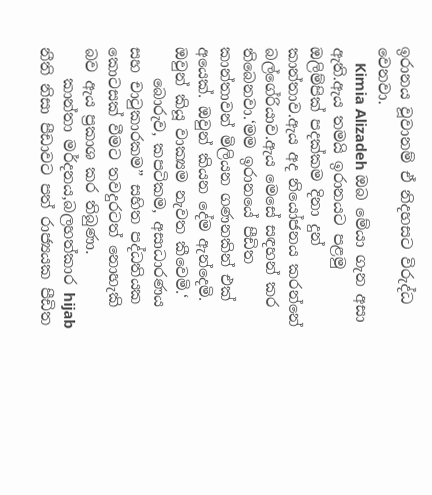ඉරානය වූවානම් ඒ නිදහසට විරුද්ධ වෙනවා.
    Kimia Alizadeh ඔබ මේයා ගැන අසා ඇති.ඇය තමයි ඉරානයට පළමු ඔලිම්පික් පදක්කම දිනා දුන් කාන්තාව.ඇය අද නියෝජනය කරන්නේ බල්ගේරියාව.ඇය මෙසේ සඳහන් කර තිබෙනවා.‘මම ඉරානයේ පීඩිත කාන්තාවන් මිලියන ගණනකින් එක් අයෙක්. ඔවුන් කියන දේම ඇන්දෙමි. ඔවුන් කියූ වාක්‍යම නැවත කීවෙමි.‘
    බොරුව, කපටිකම, අසාධාරණය සහ චාටුකාරකම” සහිත පද්ධතියක කොටසක් වීමට තවදුරටත් නොහැකි බව ඇය ප්‍රකාශ කර තිබුණා.
    කාන්තා මර්දනය,බලහත්කාර hijab නීති නිසා පීඩාවට පත් රාජ්‍යයක පීඩිත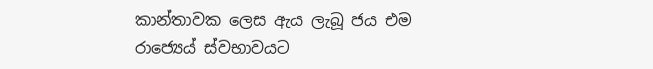කාන්තාවක ලෙස ඇය ලැබූ ජය එම රාජ්‍යෙය් ස්වභාවයට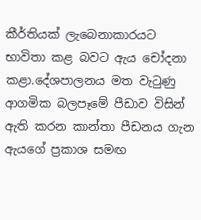කීර්තියක් ලැබෙනාකාරයට භාවිතා කළ බවට ඇය චෝදනා කළා.දේශපාලනය මත වැටුණු ආගමික බලපෑමේ පීඩාව විසින් ඇති කරන කාන්තා පීඩනය ගැන ඇයගේ ප්‍රකාශ සමඟ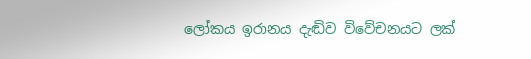ලෝකය ඉරානය දැඬිව විවේචනයට ලක්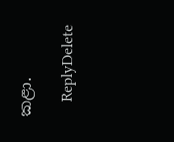කළා.

    ReplyDelete